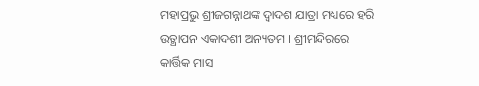ମହାପ୍ରଭୁ ଶ୍ରୀଜଗନ୍ନାଥଙ୍କ ଦ୍ୱାଦଶ ଯାତ୍ରା ମଧ୍ୟରେ ହରି ଉତ୍ଥାପନ ଏକାଦଶୀ ଅନ୍ୟତମ । ଶ୍ରୀମନ୍ଦିରରେ କାର୍ତ୍ତିକ ମାସ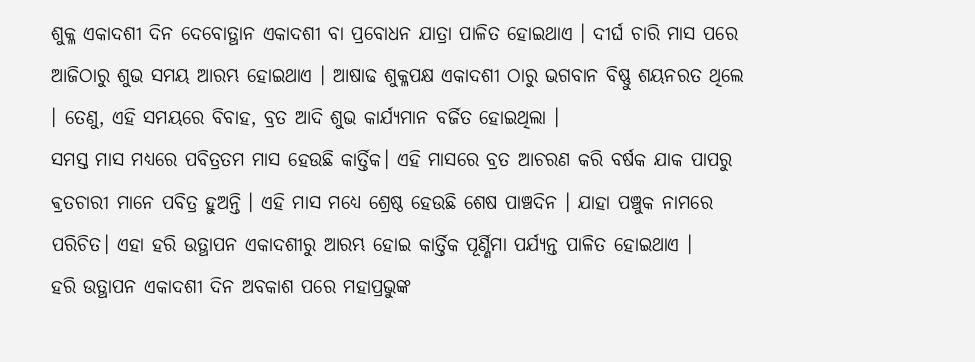ଶୁକ୍ଳ ଏକାଦଶୀ ଦିନ ଦେବୋତ୍ଥାନ ଏକାଦଶୀ ବା ପ୍ରବୋଧନ ଯାତ୍ରା ପାଳିତ ହୋଇଥାଏ । ଦୀର୍ଘ ଚାରି ମାସ ପରେ ଆଜିଠାରୁ ଶୁଭ ସମୟ ଆରମ୍ଭ ହୋଇଥାଏ । ଆଷାଢ ଶୁକ୍ଳପକ୍ଷ ଏକାଦଶୀ ଠାରୁ ଭଗବାନ ବିଷ୍ଣୁ ଶୟନରତ ଥିଲେ । ତେଣୁ, ଏହି ସମୟରେ ବିବାହ, ବ୍ରତ ଆଦି ଶୁଭ କାର୍ଯ୍ୟମାନ ବର୍ଜିତ ହୋଇଥିଲା ।
ସମସ୍ତ ମାସ ମଧ୍ୟରେ ପବିତ୍ରତମ ମାସ ହେଉଛି କାର୍ତ୍ତିକ। ଏହି ମାସରେ ବ୍ରତ ଆଚରଣ କରି ବର୍ଷକ ଯାକ ପାପରୁ ଵ୍ରତଚାରୀ ମାନେ ପବିତ୍ର ହୁଅନ୍ତି । ଏହି ମାସ ମଧ୍ୟେ ଶ୍ରେଷ୍ଠ ହେଉଛି ଶେଷ ପାଞ୍ଚଦିନ । ଯାହା ପଞ୍ଚୁକ ନାମରେ ପରିଚିତ। ଏହା ହରି ଉତ୍ଥାପନ ଏକାଦଶୀରୁ ଆରମ୍ଭ ହୋଇ କାର୍ତ୍ତିକ ପୂର୍ଣ୍ଣିମା ପର୍ଯ୍ୟନ୍ତ ପାଳିତ ହୋଇଥାଏ ।
ହରି ଉତ୍ଥାପନ ଏକାଦଶୀ ଦିନ ଅବକାଶ ପରେ ମହାପ୍ରଭୁଙ୍କ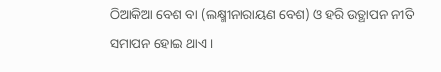ଠିଆକିଆ ବେଶ ବା (ଲକ୍ଷ୍ମୀନାରାୟଣ ବେଶ) ଓ ହରି ଉତ୍ଥାପନ ନୀତି ସମାପନ ହୋଇ ଥାଏ ।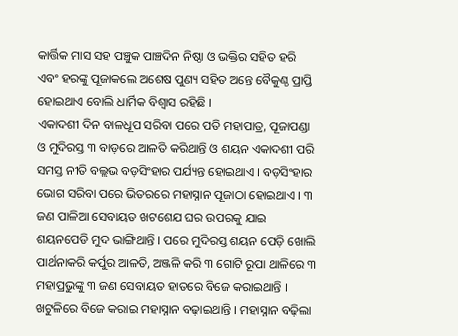କାର୍ତ୍ତିକ ମାସ ସହ ପଞ୍ଚୁକ ପାଞ୍ଚଦିନ ନିଷ୍ଠା ଓ ଭକ୍ତିର ସହିତ ହରି ଏବଂ ହରଙ୍କୁ ପୂଜାକଲେ ଅଶେଷ ପୁଣ୍ୟ ସହିତ ଅନ୍ତେ ବୈକୁଣ୍ଠ ପ୍ରାପ୍ତି ହୋଇଥାଏ ବୋଲି ଧାର୍ମିକ ବିଶ୍ୱାସ ରହିଛି ।
ଏକାଦଶୀ ଦିନ ବାଳଧୂପ ସରିବା ପରେ ପତି ମହାପାତ୍ର, ପୂଜାପଣ୍ଡା ଓ ମୁଦିରସ୍ତ ୩ ବାଡ଼ରେ ଆଳତି କରିଥାନ୍ତି ଓ ଶୟନ ଏକାଦଶୀ ପରି ସମସ୍ତ ନୀତି ବଲ୍ଲଭ ବଡ଼ସିଂହାର ପର୍ଯ୍ୟନ୍ତ ହୋଇଥାଏ । ବଡ଼ସିଂହାର ଭୋଗ ସରିବା ପରେ ଭିତରରେ ମହାସ୍ନାନ ପୂଜାଠା ହୋଇଥାଏ । ୩ ଜଣ ପାଳିଆ ସେବାୟତ ଖଟଶେଯ ଘର ଉପରକୁ ଯାଇ ଶୟନପେଡି ମୁଦ ଭାଙ୍ଗିଥାନ୍ତି । ପରେ ମୁଦିରସ୍ତ ଶୟନ ପେଡ଼ି ଖୋଲି ପାର୍ଥନାକରି କର୍ପୁର ଆଳତି, ଅଞ୍ଜଳି କରି ୩ ଗୋଟି ରୂପା ଥାଳିରେ ୩ ମହାପ୍ରଭୁଙ୍କୁ ୩ ଜଣ ସେବାୟତ ହାତରେ ବିଜେ କରାଇଥାନ୍ତି । ଖଟୁଳିରେ ବିଜେ କରାଇ ମହାସ୍ନାନ ବଢ଼ାଇଥାନ୍ତି । ମହାସ୍ନାନ ବଢ଼ିଲା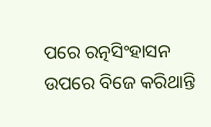ପରେ ରତ୍ନସିଂହାସନ ଉପରେ ବିଜେ କରିଥାନ୍ତି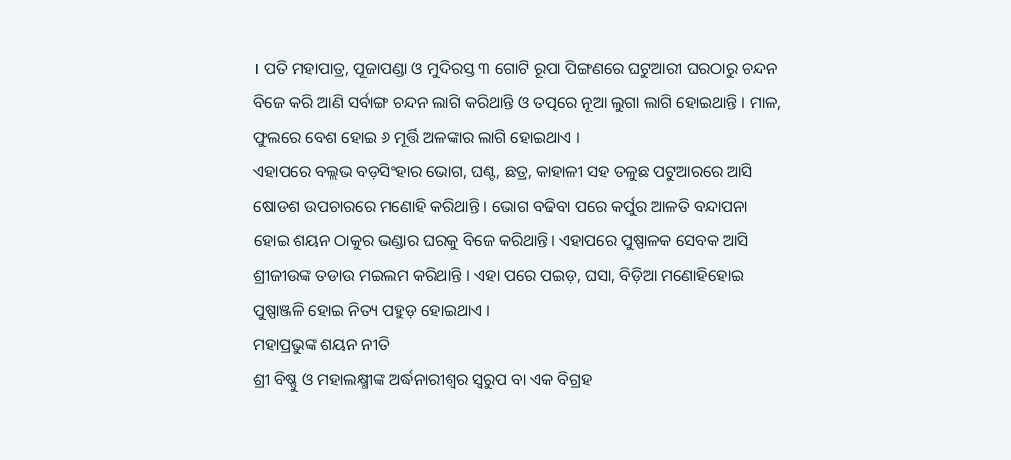। ପତି ମହାପାତ୍ର, ପୂଜାପଣ୍ଡା ଓ ମୁଦିରସ୍ତ ୩ ଗୋଟି ରୂପା ପିଙ୍ଗଣରେ ଘଟୁଆରୀ ଘରଠାରୁ ଚନ୍ଦନ ବିଜେ କରି ଆଣି ସର୍ବାଙ୍ଗ ଚନ୍ଦନ ଲାଗି କରିଥାନ୍ତି ଓ ତତ୍ପରେ ନୂଆ ଲୁଗା ଲାଗି ହୋଇଥାନ୍ତି । ମାଳ, ଫୁଲରେ ବେଶ ହୋଇ ୬ ମୂର୍ତ୍ତି ଅଳଙ୍କାର ଲାଗି ହୋଇଥାଏ ।
ଏହାପରେ ବଲ୍ଲଭ ବଡ଼ସିଂହାର ଭୋଗ, ଘଣ୍ଟ, ଛତ୍ର, କାହାଳୀ ସହ ତଳୁଛ ପଟୁଆରରେ ଆସି ଷୋଡଶ ଉପଚାରରେ ମଣୋହି କରିଥାନ୍ତି । ଭୋଗ ବଢିବା ପରେ କର୍ପୁର ଆଳତି ବନ୍ଦାପନା ହୋଇ ଶୟନ ଠାକୁର ଭଣ୍ଡାର ଘରକୁ ବିଜେ କରିଥାନ୍ତି। ଏହାପରେ ପୁଷ୍ପାଳକ ସେବକ ଆସି ଶ୍ରୀଜୀଉଙ୍କ ତଡାଉ ମଇଲମ କରିଥାନ୍ତି । ଏହା ପରେ ପଇଡ଼, ଘସା, ବିଡ଼ିଆ ମଣୋହିହୋଇ ପୁଷ୍ପାଞ୍ଜଳି ହୋଇ ନିତ୍ୟ ପହୁଡ଼ ହୋଇଥାଏ ।
ମହାପ୍ରଭୁଙ୍କ ଶୟନ ନୀତି
ଶ୍ରୀ ବିଷ୍ଣୁ ଓ ମହାଲକ୍ଷ୍ମୀଙ୍କ ଅର୍ଦ୍ଧନାରୀଶ୍ୱର ସ୍ୱରୁପ ବା ଏକ ବିଗ୍ରହ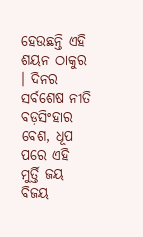ହେଉଛନ୍ତି ଏହି ଶୟନ ଠାକୁର । ଦିନର ସର୍ବଶେଷ ନୀତି ବଡ଼ସିଂହାର ବେଶ, ଧୂପ ପରେ ଏହି ମୁର୍ତ୍ତି ଜୟ ବିଜୟ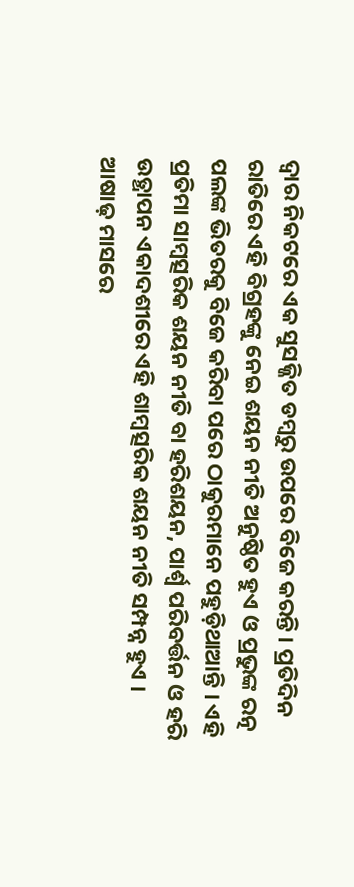ଦ୍ୱାର ନିକଟରେ ଏକ ସୁସଜ୍ଜିତ ଡମ୍ବରୁ ଉପରେ ବିଜେ କରନ୍ତି । ପ୍ରତିଦିନ ରାତିରେ ଏହି ବିଗ୍ରହଙ୍କୁ ନେଇ ଶୟନ ନୀତି ଅନୁଷ୍ଠିତ ହୁଏ ଓ ପ୍ରଭୁଙ୍କ ରତ୍ନ ପଲଙ୍କ ଭିତରକୁ ବିଜେ କରିବା ପରେ ଠାକୁରମାନେ ପହୁଡ଼ିଥାଆନ୍ତି । ଏହି ପ୍ରତିମା ସାମ୍ବତ୍ସରିକ ଶୟନ ନୀତି ବା ହରିଶୟନ, ପାର୍ଶ୍ୱ ପରିବର୍ତ୍ତନ ଓ ହରି ଉତ୍ଥାପନ ଏକାଦଶୀରେ ଏହି ଶାମ୍ବତ୍ସରିକ ଶୟନ ନୀତି ସମ୍ପନ୍ନ ହୁଏ ।
ଆଷାଢ଼ ମାସରେ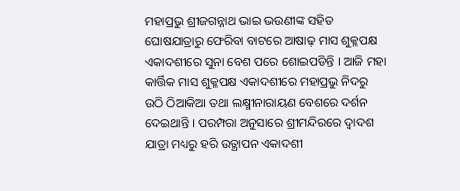ମହାପ୍ରଭୁ ଶ୍ରୀଜଗନ୍ନାଥ ଭାଇ ଭଉଣୀଙ୍କ ସହିତ ଘୋଷଯାତ୍ରାରୁ ଫେରିବା ବାଟରେ ଆଷାଢ଼ ମାସ ଶୁକ୍ଳପକ୍ଷ ଏକାଦଶୀରେ ସୁନା ବେଶ ପରେ ଶୋଇପଡିନ୍ତି । ଆଜି ମହା କାର୍ତ୍ତିକ ମାସ ଶୁକ୍ଳପକ୍ଷ ଏକାଦଶୀରେ ମହାପ୍ରଭୁ ନିଦରୁ ଉଠି ଠିଆକିଆ ତଥା ଲକ୍ଷ୍ମୀନାରାୟଣ ବେଶରେ ଦର୍ଶନ ଦେଇଥାନ୍ତି । ପରମ୍ପରା ଅନୁସାରେ ଶ୍ରୀମନ୍ଦିରରେ ଦ୍ଵାଦଶ ଯାତ୍ରା ମଧ୍ୟରୁ ହରି ଉତ୍ଥାପନ ଏକାଦଶୀ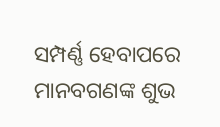ସମ୍ପର୍ଣ୍ଣ ହେବାପରେ ମାନବଗଣଙ୍କ ଶୁଭ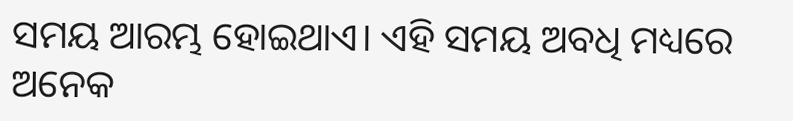ସମୟ ଆରମ୍ଭ ହୋଇଥାଏ। ଏହି ସମୟ ଅବଧି ମଧ୍ୟରେ ଅନେକ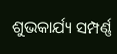ଶୁଭକାର୍ଯ୍ୟ ସମ୍ପର୍ଣ୍ଣ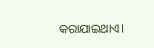କରାଯାଇଥାଏ।